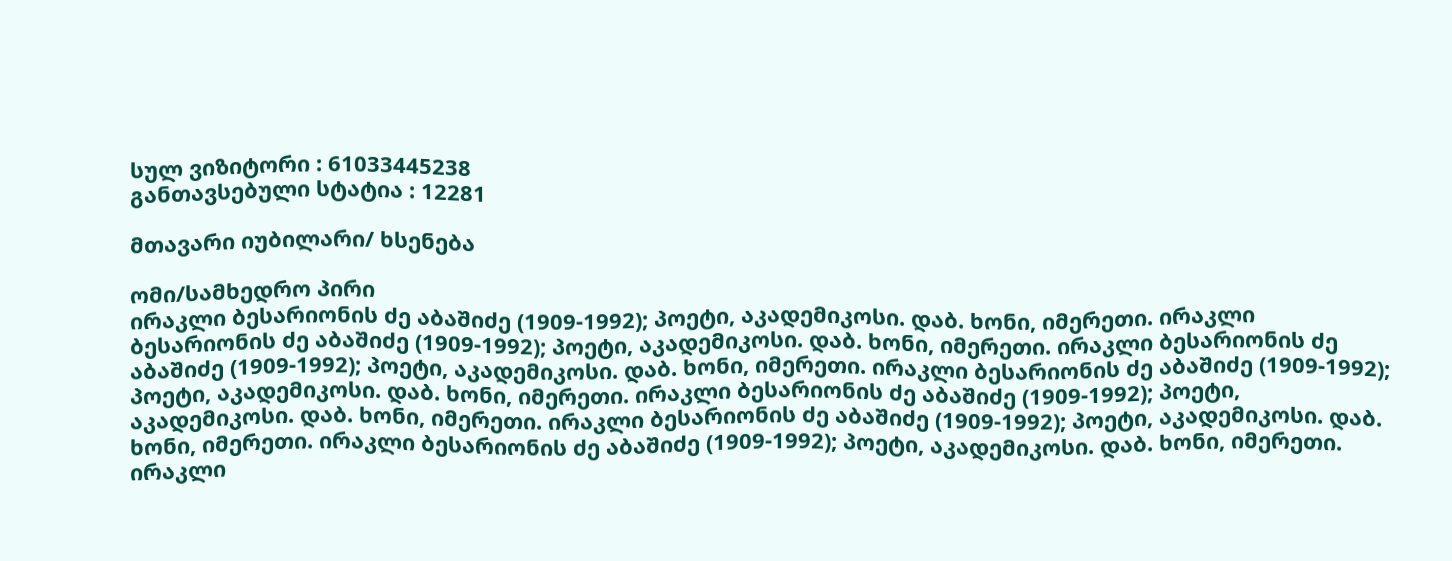სულ ვიზიტორი : 61033445238
განთავსებული სტატია : 12281

მთავარი იუბილარი/ ხსენება

ომი/სამხედრო პირი
ირაკლი ბესარიონის ძე აბაშიძე (1909-1992); პოეტი, აკადემიკოსი. დაბ. ხონი, იმერეთი. ირაკლი ბესარიონის ძე აბაშიძე (1909-1992); პოეტი, აკადემიკოსი. დაბ. ხონი, იმერეთი. ირაკლი ბესარიონის ძე აბაშიძე (1909-1992); პოეტი, აკადემიკოსი. დაბ. ხონი, იმერეთი. ირაკლი ბესარიონის ძე აბაშიძე (1909-1992); პოეტი, აკადემიკოსი. დაბ. ხონი, იმერეთი. ირაკლი ბესარიონის ძე აბაშიძე (1909-1992); პოეტი, აკადემიკოსი. დაბ. ხონი, იმერეთი. ირაკლი ბესარიონის ძე აბაშიძე (1909-1992); პოეტი, აკადემიკოსი. დაბ. ხონი, იმერეთი. ირაკლი ბესარიონის ძე აბაშიძე (1909-1992); პოეტი, აკადემიკოსი. დაბ. ხონი, იმერეთი. ირაკლი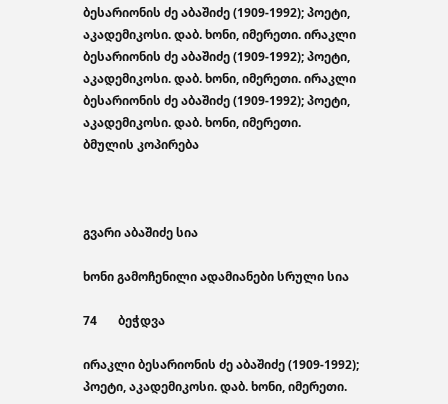ბესარიონის ძე აბაშიძე (1909-1992); პოეტი, აკადემიკოსი. დაბ. ხონი, იმერეთი. ირაკლი ბესარიონის ძე აბაშიძე (1909-1992); პოეტი, აკადემიკოსი. დაბ. ხონი, იმერეთი. ირაკლი ბესარიონის ძე აბაშიძე (1909-1992); პოეტი, აკადემიკოსი. დაბ. ხონი, იმერეთი.
ბმულის კოპირება



გვარი აბაშიძე სია

ხონი გამოჩენილი ადამიანები სრული სია

74       ბეჭდვა

ირაკლი ბესარიონის ძე აბაშიძე (1909-1992); პოეტი, აკადემიკოსი. დაბ. ხონი, იმერეთი.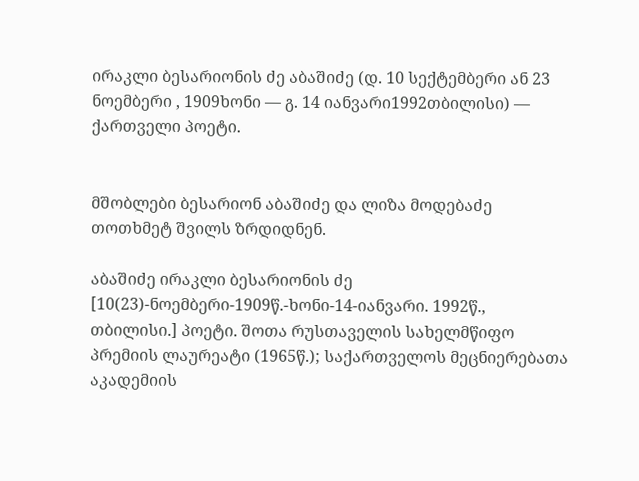ირაკლი ბესარიონის ძე აბაშიძე (დ. 10 სექტემბერი ან 23 ნოემბერი , 1909ხონი — გ. 14 იანვარი1992თბილისი) — ქართველი პოეტი.


მშობლები ბესარიონ აბაშიძე და ლიზა მოდებაძე თოთხმეტ შვილს ზრდიდნენ.

აბაშიძე ირაკლი ბესარიონის ძე [10(23)-ნოემბერი-1909წ.-ხონი-14-იანვარი. 1992წ., თბილისი.] პოეტი. შოთა რუსთაველის სახელმწიფო პრემიის ლაურეატი (1965წ.); საქართველოს მეცნიერებათა აკადემიის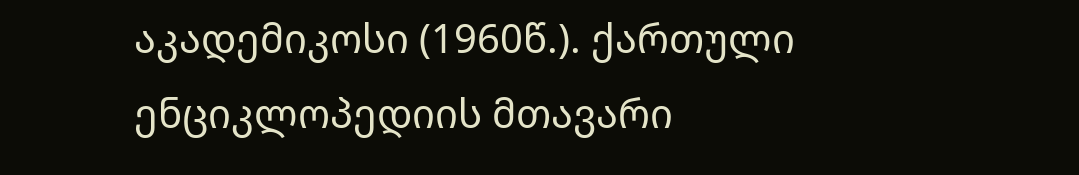აკადემიკოსი (1960წ.). ქართული ენციკლოპედიის მთავარი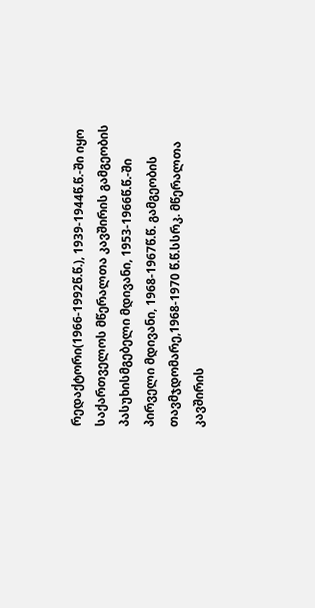რედაქტორი(1966-1992წ.წ.), 1939-1944წ.წ.-ში იყო საქართველოს მწერალთა კავშირის გამგეობის პასუხისმგებელი მდივანი, 1953-1966წ.წ.-ში პირველი მდივანი, 1968-1967წ.წ. გამგეობის თავმჯდომარე,1968-1970 წ.წ.სსრკ. მწერალთა კავშირის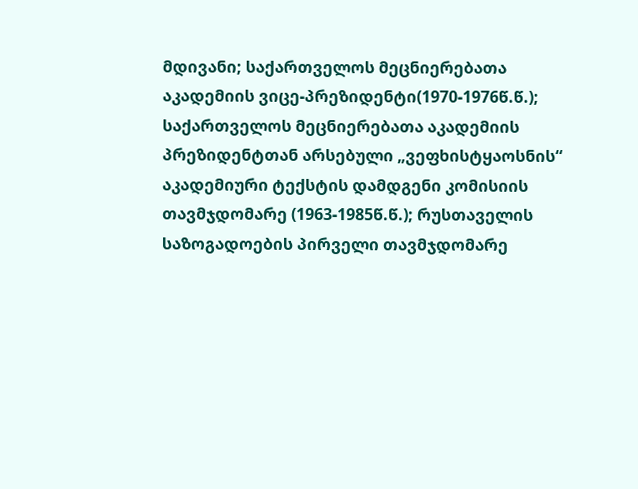მდივანი; საქართველოს მეცნიერებათა აკადემიის ვიცე-პრეზიდენტი(1970-1976წ.წ.); საქართველოს მეცნიერებათა აკადემიის პრეზიდენტთან არსებული „ვეფხისტყაოსნის“ აკადემიური ტექსტის დამდგენი კომისიის თავმჯდომარე (1963-1985წ.წ.); რუსთაველის საზოგადოების პირველი თავმჯდომარე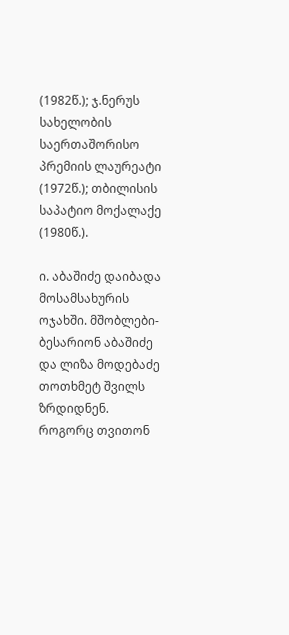(1982წ.); ჯ.ნერუს სახელობის საერთაშორისო პრემიის ლაურეატი (1972წ.); თბილისის საპატიო მოქალაქე (1980წ.).

ი. აბაშიძე დაიბადა მოსამსახურის ოჯახში. მშობლები-ბესარიონ აბაშიძე და ლიზა მოდებაძე თოთხმეტ შვილს ზრდიდნენ. როგორც თვითონ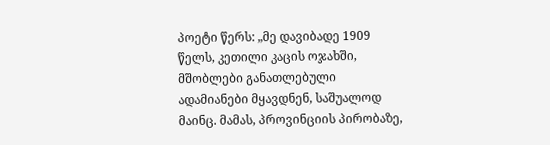პოეტი წერს: „მე დავიბადე 1909 წელს, კეთილი კაცის ოჯახში, მშობლები განათლებული ადამიანები მყავდნენ, საშუალოდ მაინც. მამას, პროვინციის პირობაზე,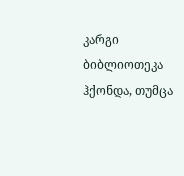კარგი ბიბლიოთეკა ჰქონდა, თუმცა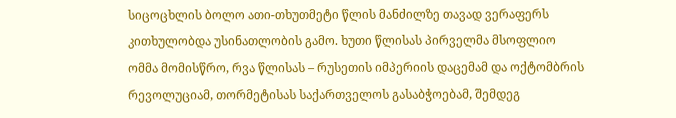სიცოცხლის ბოლო ათი-თხუთმეტი წლის მანძილზე თავად ვერაფერს კითხულობდა უსინათლობის გამო. ხუთი წლისას პირველმა მსოფლიო ომმა მომისწრო, რვა წლისას – რუსეთის იმპერიის დაცემამ და ოქტომბრის რევოლუციამ, თორმეტისას საქართველოს გასაბჭოებამ, შემდეგ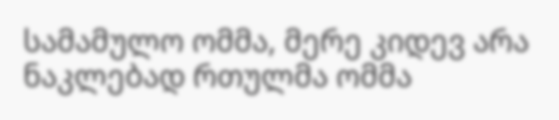სამამულო ომმა, მერე კიდევ არა ნაკლებად რთულმა ომმა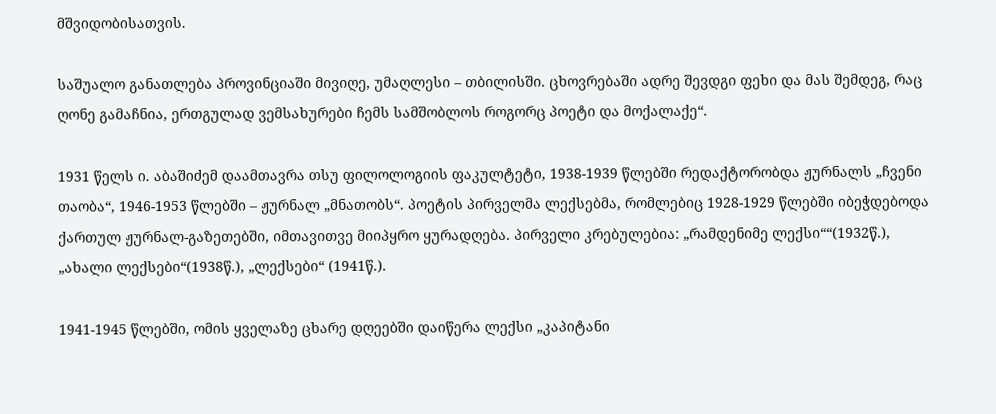მშვიდობისათვის.

საშუალო განათლება პროვინციაში მივიღე, უმაღლესი – თბილისში. ცხოვრებაში ადრე შევდგი ფეხი და მას შემდეგ, რაც ღონე გამაჩნია, ერთგულად ვემსახურები ჩემს სამშობლოს როგორც პოეტი და მოქალაქე“.

1931 წელს ი. აბაშიძემ დაამთავრა თსუ ფილოლოგიის ფაკულტეტი, 1938-1939 წლებში რედაქტორობდა ჟურნალს „ჩვენი თაობა“, 1946-1953 წლებში – ჟურნალ „მნათობს“. პოეტის პირველმა ლექსებმა, რომლებიც 1928-1929 წლებში იბეჭდებოდა ქართულ ჟურნალ-გაზეთებში, იმთავითვე მიიპყრო ყურადღება. პირველი კრებულებია: „რამდენიმე ლექსი““(1932წ.), „ახალი ლექსები“(1938წ.), „ლექსები“ (1941წ.).

1941-1945 წლებში, ომის ყველაზე ცხარე დღეებში დაიწერა ლექსი „კაპიტანი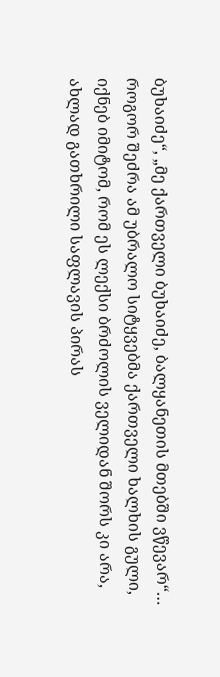ბუხაიძე“, „მე ქართველი ბუხაიძე, ბალყანეთის მთებში ვწევარ“… როგორ შეძრა ამ უბრალო სიტყვებმა ქართველი ხალხის გული, იქნებ იმიტომ, რომ ეს ლექსი ბრძოლის ველიდან შორს კი არა, ახლად გათხრილი საფლავის პირას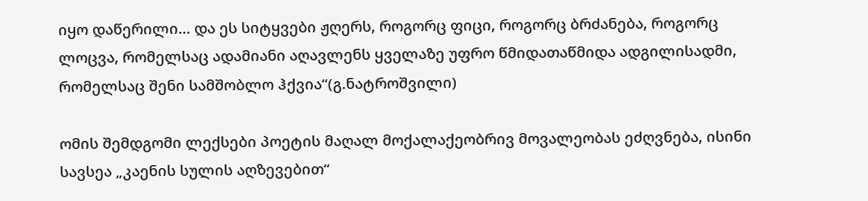იყო დაწერილი… და ეს სიტყვები ჟღერს, როგორც ფიცი, როგორც ბრძანება, როგორც ლოცვა, რომელსაც ადამიანი აღავლენს ყველაზე უფრო წმიდათაწმიდა ადგილისადმი, რომელსაც შენი სამშობლო ჰქვია“(გ.ნატროშვილი)

ომის შემდგომი ლექსები პოეტის მაღალ მოქალაქეობრივ მოვალეობას ეძღვნება, ისინი სავსეა „კაენის სულის აღზევებით“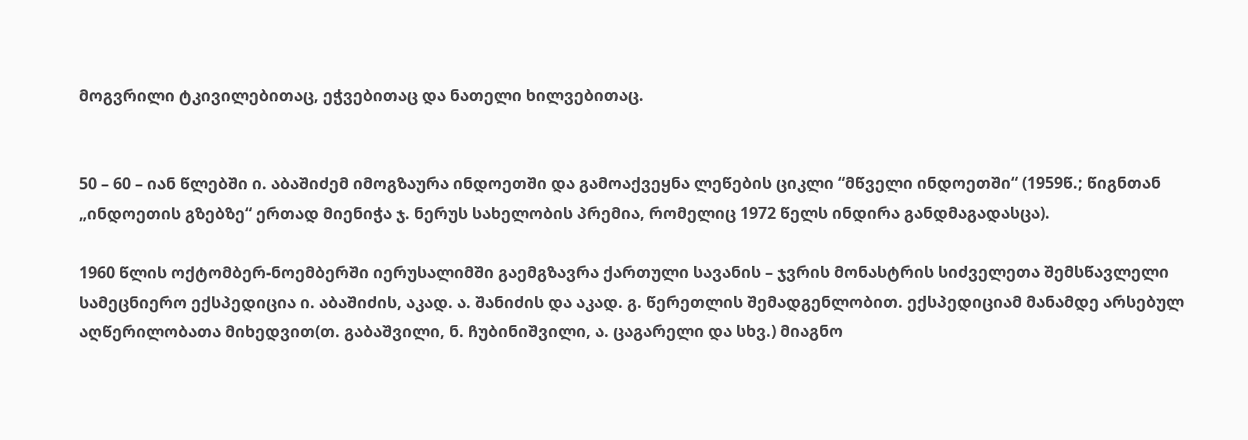მოგვრილი ტკივილებითაც, ეჭვებითაც და ნათელი ხილვებითაც.


50 – 60 – იან წლებში ი. აბაშიძემ იმოგზაურა ინდოეთში და გამოაქვეყნა ლეწების ციკლი “მწველი ინდოეთში“ (1959წ.; წიგნთან „ინდოეთის გზებზე“ ერთად მიენიჭა ჯ. ნერუს სახელობის პრემია, რომელიც 1972 წელს ინდირა განდმაგადასცა).

1960 წლის ოქტომბერ-ნოემბერში იერუსალიმში გაემგზავრა ქართული სავანის – ჯვრის მონასტრის სიძველეთა შემსწავლელი სამეცნიერო ექსპედიცია ი. აბაშიძის, აკად. ა. შანიძის და აკად. გ. წერეთლის შემადგენლობით. ექსპედიციამ მანამდე არსებულ აღწერილობათა მიხედვით(თ. გაბაშვილი, ნ. ჩუბინიშვილი, ა. ცაგარელი და სხვ.) მიაგნო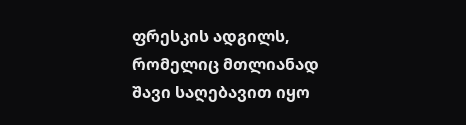ფრესკის ადგილს, რომელიც მთლიანად შავი საღებავით იყო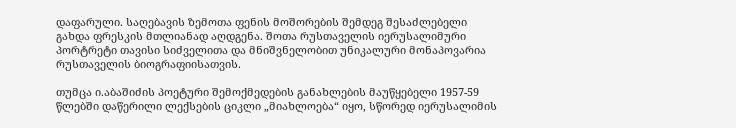დაფარული. საღებავის ზემოთა ფენის მოშორების შემდეგ შესაძლებელი გახდა ფრესკის მთლიანად აღდგენა. შოთა რუსთაველის იერუსალიმური პორტრეტი თავისი სიძველითა და მნიშვნელობით უნიკალური მონაპოვარია რუსთაველის ბიოგრაფიისათვის.

თუმცა ი.აბაშიძის პოეტური შემოქმედების განახლების მაუწყებელი 1957-59 წლებში დაწერილი ლექსების ციკლი „მიახლოება“ იყო, სწორედ იერუსალიმის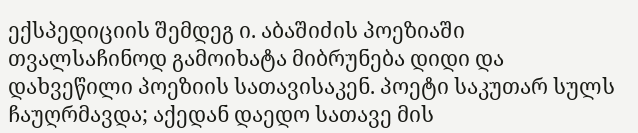ექსპედიციის შემდეგ ი. აბაშიძის პოეზიაში თვალსაჩინოდ გამოიხატა მიბრუნება დიდი და დახვეწილი პოეზიის სათავისაკენ. პოეტი საკუთარ სულს ჩაუღრმავდა; აქედან დაედო სათავე მის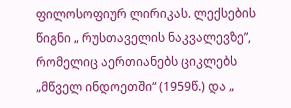ფილოსოფიურ ლირიკას. ლექსების წიგნი „ რუსთაველის ნაკვალევზე”, რომელიც აერთიანებს ციკლებს „მწველ ინდოეთში“ (1959წ.) და „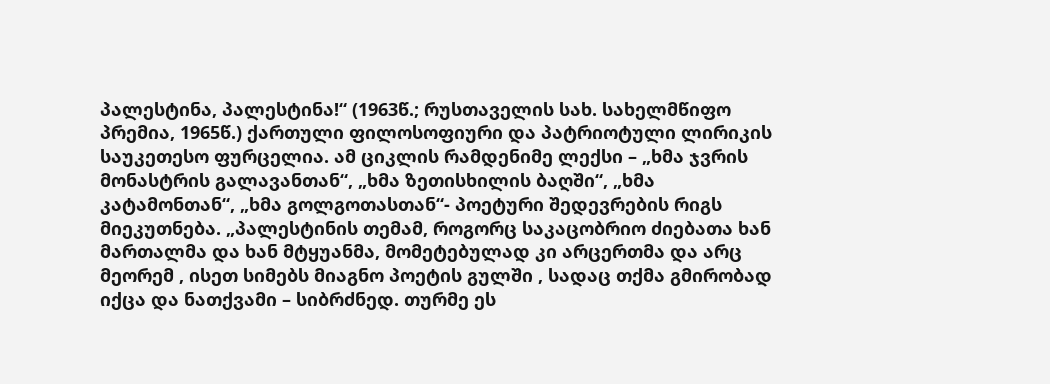პალესტინა, პალესტინა!“ (1963წ.; რუსთაველის სახ. სახელმწიფო პრემია, 1965წ.) ქართული ფილოსოფიური და პატრიოტული ლირიკის საუკეთესო ფურცელია. ამ ციკლის რამდენიმე ლექსი – „ხმა ჯვრის მონასტრის გალავანთან“, „ხმა ზეთისხილის ბაღში“, „ხმა კატამონთან“, „ხმა გოლგოთასთან“- პოეტური შედევრების რიგს მიეკუთნება. „პალესტინის თემამ, როგორც საკაცობრიო ძიებათა ხან მართალმა და ხან მტყუანმა, მომეტებულად კი არცერთმა და არც მეორემ , ისეთ სიმებს მიაგნო პოეტის გულში , სადაც თქმა გმირობად იქცა და ნათქვამი – სიბრძნედ. თურმე ეს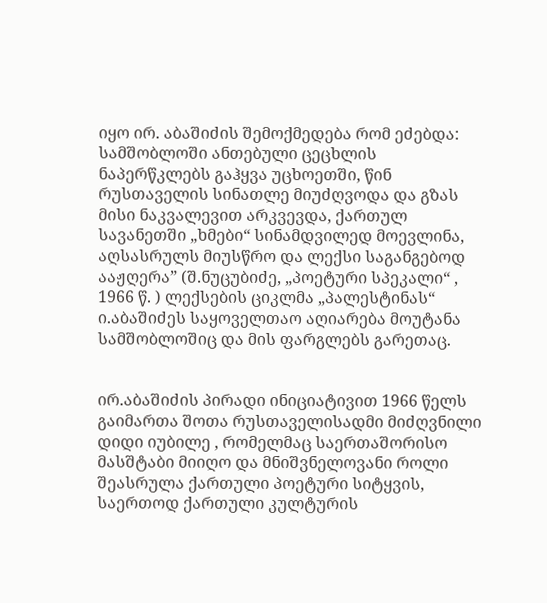იყო ირ. აბაშიძის შემოქმედება რომ ეძებდა: სამშობლოში ანთებული ცეცხლის ნაპერწკლებს გაჰყვა უცხოეთში, წინ რუსთაველის სინათლე მიუძღვოდა და გზას მისი ნაკვალევით არკვევდა, ქართულ სავანეთში „ხმები“ სინამდვილედ მოევლინა, აღსასრულს მიუსწრო და ლექსი საგანგებოდ ააჟღერა” (შ.ნუცუბიძე, „პოეტური სპეკალი“ , 1966 წ. ) ლექსების ციკლმა „პალესტინას“ ი.აბაშიძეს საყოველთაო აღიარება მოუტანა სამშობლოშიც და მის ფარგლებს გარეთაც.


ირ.აბაშიძის პირადი ინიციატივით 1966 წელს გაიმართა შოთა რუსთაველისადმი მიძღვნილი დიდი იუბილე , რომელმაც საერთაშორისო მასშტაბი მიიღო და მნიშვნელოვანი როლი შეასრულა ქართული პოეტური სიტყვის, საერთოდ ქართული კულტურის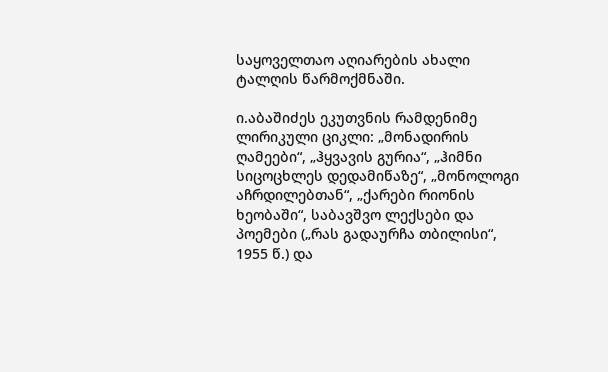საყოველთაო აღიარების ახალი ტალღის წარმოქმნაში.

ი.აბაშიძეს ეკუთვნის რამდენიმე ლირიკული ციკლი: „მონადირის ღამეები“, „ჰყვავის გურია“, „ჰიმნი სიცოცხლეს დედამიწაზე“, „მონოლოგი აჩრდილებთან“, „ქარები რიონის ხეობაში“, საბავშვო ლექსები და პოემები („რას გადაურჩა თბილისი“, 1955 წ.) და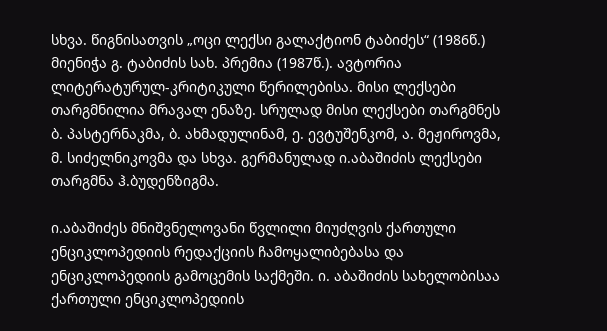სხვა. წიგნისათვის „ოცი ლექსი გალაქტიონ ტაბიძეს“ (1986წ.) მიენიჭა გ. ტაბიძის სახ. პრემია (1987წ.). ავტორია ლიტერატურულ-კრიტიკული წერილებისა. მისი ლექსები თარგმნილია მრავალ ენაზე. სრულად მისი ლექსები თარგმნეს ბ. პასტერნაკმა, ბ. ახმადულინამ, ე. ევტუშენკომ, ა. მეჟიროვმა, მ. სიძელნიკოვმა და სხვა. გერმანულად ი.აბაშიძის ლექსები თარგმნა ჰ.ბუდენზიგმა.

ი.აბაშიძეს მნიშვნელოვანი წვლილი მიუძღვის ქართული ენციკლოპედიის რედაქციის ჩამოყალიბებასა და ენციკლოპედიის გამოცემის საქმეში. ი. აბაშიძის სახელობისაა ქართული ენციკლოპედიის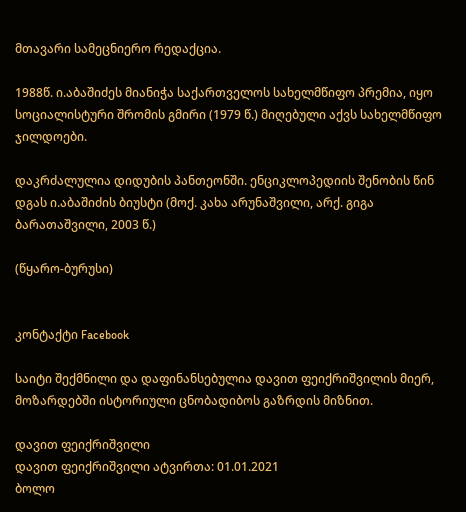მთავარი სამეცნიერო რედაქცია.

1988წ. ი.აბაშიძეს მიანიჭა საქართველოს სახელმწიფო პრემია, იყო სოციალისტური შრომის გმირი (1979 წ.) მიღებული აქვს სახელმწიფო ჯილდოები.

დაკრძალულია დიდუბის პანთეონში. ენციკლოპედიის შენობის წინ დგას ი.აბაშიძის ბიუსტი (მოქ. კახა არუნაშვილი, არქ. გიგა ბარათაშვილი, 2003 წ.)

(წყარო-ბურუსი)


კონტაქტი Facebook

საიტი შექმნილი და დაფინანსებულია დავით ფეიქრიშვილის მიერ, მოზარდებში ისტორიული ცნობადიბოს გაზრდის მიზნით.

დავით ფეიქრიშვილი
დავით ფეიქრიშვილი ატვირთა: 01.01.2021
ბოლო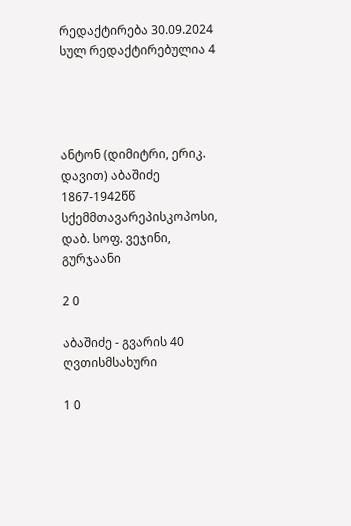რედაქტირება 30.09.2024
სულ რედაქტირებულია 4




ანტონ (დიმიტრი, ერიკ. დავით) აბაშიძე 1867-1942წწ სქემმთავარეპისკოპოსი, დაბ. სოფ. ვეჯინი, გურჯაანი

2 0

აბაშიძე - გვარის 40 ღვთისმსახური

1 0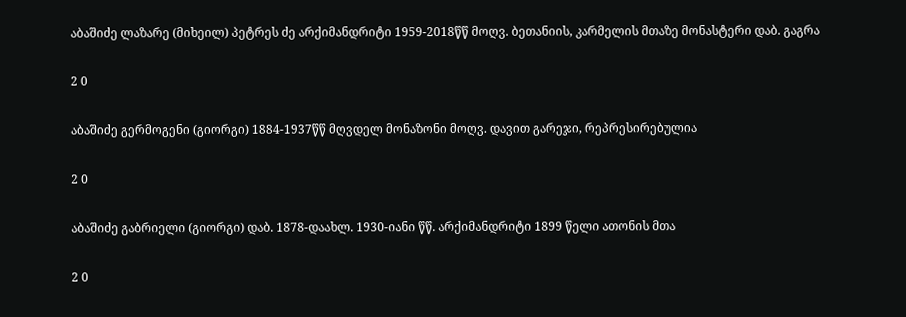აბაშიძე ლაზარე (მიხეილ) პეტრეს ძე არქიმანდრიტი 1959-2018წწ მოღვ. ბეთანიის, კარმელის მთაზე მონასტერი დაბ. გაგრა

2 0

აბაშიძე გერმოგენი (გიორგი) 1884-1937წწ მღვდელ მონაზონი მოღვ. დავით გარეჯი, რეპრესირებულია

2 0

აბაშიძე გაბრიელი (გიორგი) დაბ. 1878-დაახლ. 1930-იანი წწ. არქიმანდრიტი 1899 წელი ათონის მთა

2 0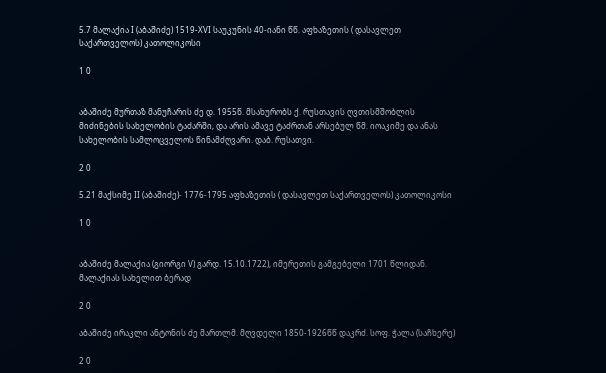5.7 მალაქია I (აბაშიძე) 1519-XVI საუკუნის 40-იანი წწ. აფხაზეთის ( დასავლეთ საქართველოს) კათოლიკოსი

1 0


აბაშიძე მურთაზ მანუჩარის ძე დ. 1955წ. მსახურობს ქ. რუსთავის ღვთისმშობლის მიძინების სახელობის ტაძარში, და არის ამავე ტაძრთან არსებულ წმ. იოაკიმე და ანას სახელობის სამლოცველოს წინამძღვარი. დაბ. რუსათვი.

2 0

5.21 მაქსიმე II (აბაშიძე)- 1776-1795 აფხაზეთის ( დასავლეთ საქართველოს) კათოლიკოსი

1 0


აბაშიძე მალაქია (გიორგი V) გარდ. 15.10.1722), იმერეთის გამგებელი 1701 წლიდან. მალაქიას სახელით ბერად

2 0

აბაშიძე ირაკლი ანტონის ძე მართლმ. მღვდელი 1850-1926წწ დაკრძ. სოფ. ჭალა (საჩხერე)

2 0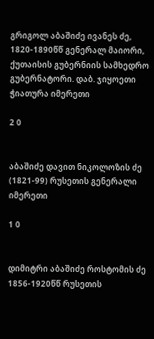გრიგოლ აბაშიძე ივანეს ძე, 1820-1890წწ გენერალ მაიორი, ქუთაისის გუბერნიის სამხედრო გუბერნატორი. დაბ. ჯიყოეთი ჭიათურა იმერეთი

2 0


აბაშიძე დავით ნიკოლოზის ძე (1821-99) რუსეთის გენერალი იმერეთი

1 0


დიმიტრი აბაშიძე როსტომის ძე 1856-1920წწ რუსეთის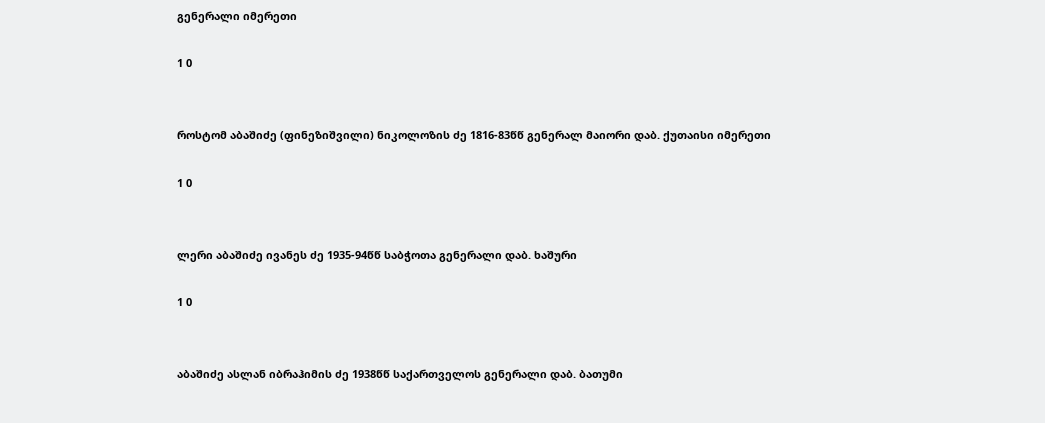გენერალი იმერეთი

1 0


როსტომ აბაშიძე (ფინეზიშვილი) ნიკოლოზის ძე 1816-83წწ გენერალ მაიორი დაბ. ქუთაისი იმერეთი

1 0


ლერი აბაშიძე ივანეს ძე 1935-94წწ საბჭოთა გენერალი დაბ. ხაშური

1 0


აბაშიძე ასლან იბრაჰიმის ძე 1938წწ საქართველოს გენერალი დაბ. ბათუმი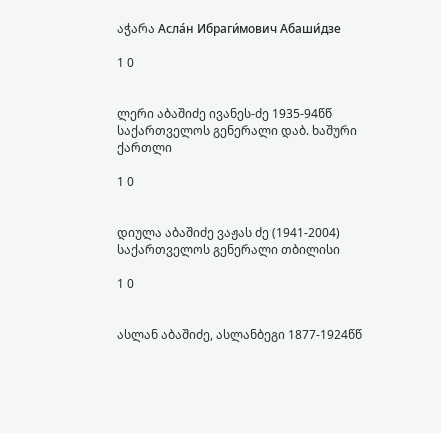აჭარა Асла́н Ибраги́мович Абаши́дзе

1 0


ლერი აბაშიძე ივანეს-ძე 1935-94წწ საქართველოს გენერალი დაბ. ხაშური ქართლი

1 0


დიულა აბაშიძე ვაჟას ძე (1941-2004) საქართველოს გენერალი თბილისი

1 0


ასლან აბაშიძე, ასლანბეგი 1877-1924წწ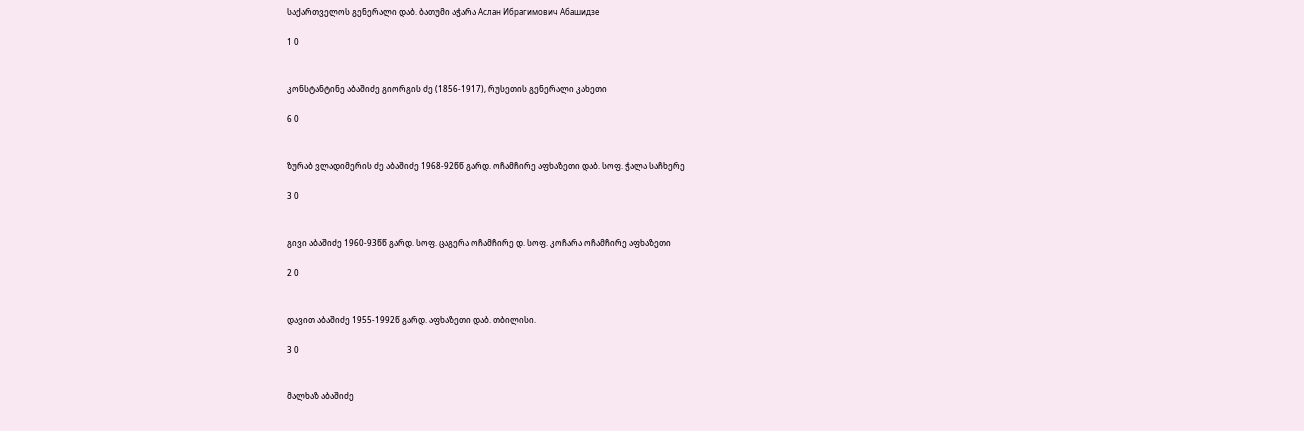საქართველოს გენერალი დაბ. ბათუმი აჭარა Аслан Ибрагимович Абашидзе

1 0


კონსტანტინე აბაშიძე გიორგის ძე (1856-1917), რუსეთის გენერალი კახეთი

6 0


ზურაბ ვლადიმერის ძე აბაშიძე 1968-92წწ გარდ. ოჩამჩირე აფხაზეთი დაბ. სოფ. ჭალა საჩხერე

3 0


გივი აბაშიძე 1960-93წწ გარდ. სოფ. ცაგერა ოჩამჩირე დ. სოფ. კოჩარა ოჩამჩირე აფხაზეთი

2 0


დავით აბაშიძე 1955-1992წ გარდ. აფხაზეთი დაბ. თბილისი.

3 0


მალხაზ აბაშიძე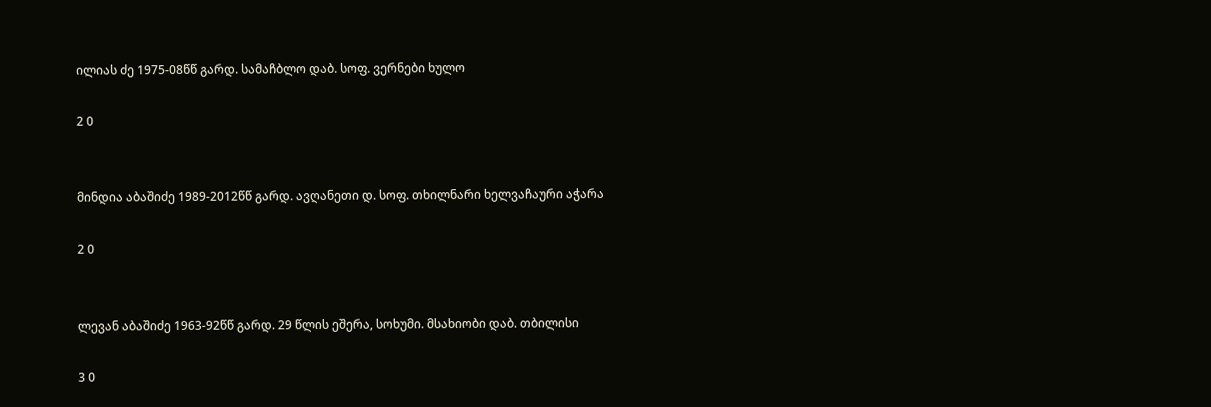ილიას ძე 1975-08წწ გარდ. სამაჩბლო დაბ. სოფ. ვერნები ხულო

2 0


მინდია აბაშიძე 1989-2012წწ გარდ. ავღანეთი დ. სოფ. თხილნარი ხელვაჩაური აჭარა

2 0


ლევან აბაშიძე 1963-92წწ გარდ. 29 წლის ეშერა, სოხუმი. მსახიობი დაბ. თბილისი

3 0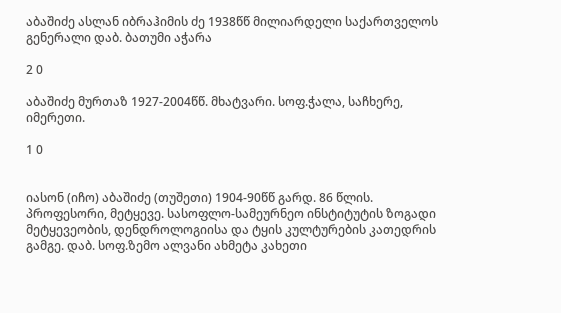აბაშიძე ასლან იბრაჰიმის ძე 1938წწ მილიარდელი საქართველოს გენერალი დაბ. ბათუმი აჭარა

2 0

აბაშიძე მურთაზ 1927-2004წწ. მხატვარი. სოფ.ჭალა, საჩხერე, იმერეთი.

1 0


იასონ (იჩო) აბაშიძე (თუშეთი) 1904-90წწ გარდ. 86 წლის. პროფესორი, მეტყევე. სასოფლო-სამეურნეო ინსტიტუტის ზოგადი მეტყევეობის, დენდროლოგიისა და ტყის კულტურების კათედრის გამგე. დაბ. სოფ.ზემო ალვანი ახმეტა კახეთი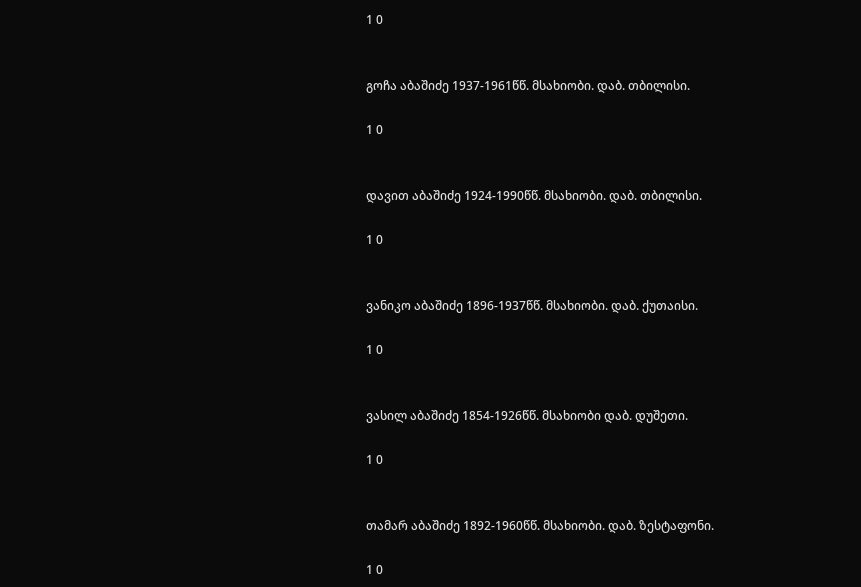1 0


გოჩა აბაშიძე 1937-1961წწ. მსახიობი. დაბ. თბილისი.

1 0


დავით აბაშიძე 1924-1990წწ. მსახიობი. დაბ. თბილისი.

1 0


ვანიკო აბაშიძე 1896-1937წწ. მსახიობი. დაბ. ქუთაისი.

1 0


ვასილ აბაშიძე 1854-1926წწ. მსახიობი დაბ. დუშეთი.

1 0


თამარ აბაშიძე 1892-1960წწ. მსახიობი. დაბ. ზესტაფონი.

1 0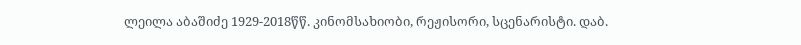ლეილა აბაშიძე 1929-2018წწ. კინომსახიობი, რეჟისორი, სცენარისტი. დაბ.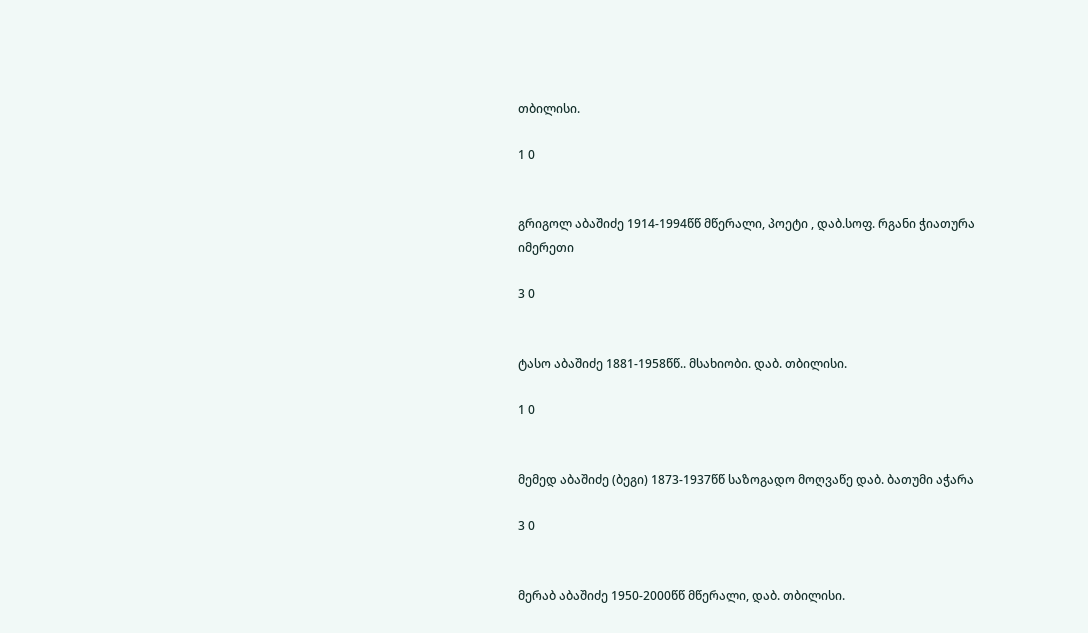თბილისი.

1 0


გრიგოლ აბაშიძე 1914-1994წწ მწერალი, პოეტი , დაბ.სოფ. რგანი ჭიათურა იმერეთი

3 0


ტასო აბაშიძე 1881-1958წწ.. მსახიობი. დაბ. თბილისი.

1 0


მემედ აბაშიძე (ბეგი) 1873-1937წწ საზოგადო მოღვაწე დაბ. ბათუმი აჭარა

3 0


მერაბ აბაშიძე 1950-2000წწ მწერალი, დაბ. თბილისი.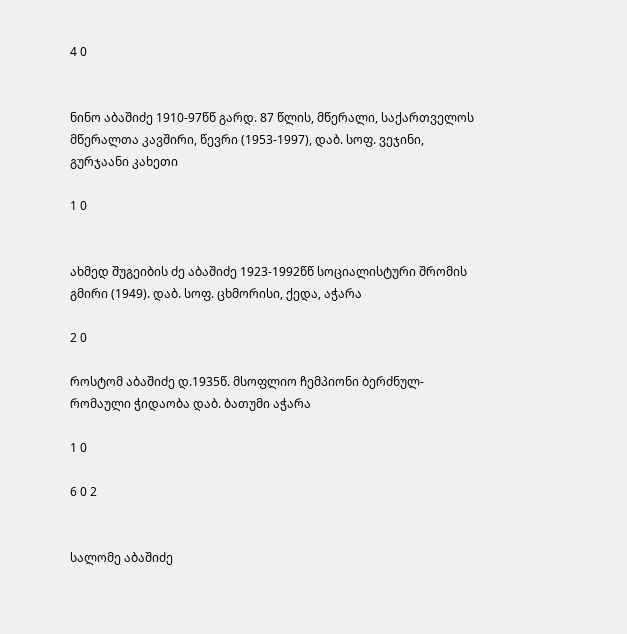4 0


ნინო აბაშიძე 1910-97წწ გარდ. 87 წლის, მწერალი, საქართველოს მწერალთა კავშირი, წევრი (1953-1997), დაბ. სოფ. ვეჯინი, გურჯაანი კახეთი

1 0


ახმედ შუგეიბის ძე აბაშიძე 1923-1992წწ სოციალისტური შრომის გმირი (1949). დაბ. სოფ. ცხმორისი, ქედა, აჭარა

2 0

როსტომ აბაშიძე დ.1935წ. მსოფლიო ჩემპიონი ბერძნულ-რომაული ჭიდაობა დაბ. ბათუმი აჭარა

1 0

6 0 2


სალომე აბაშიძე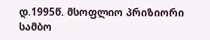დ.1995წ. მსოფლიო პრიზიორი სამბო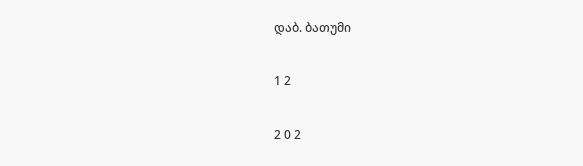დაბ. ბათუმი

1 2

2 0 2